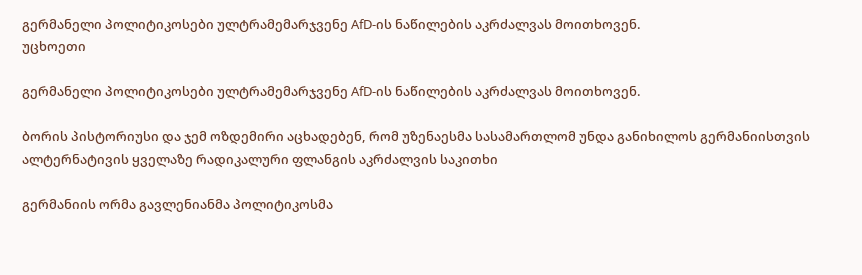გერმანელი პოლიტიკოსები ულტრამემარჯვენე AfD-ის ნაწილების აკრძალვას მოითხოვენ.
უცხოეთი

გერმანელი პოლიტიკოსები ულტრამემარჯვენე AfD-ის ნაწილების აკრძალვას მოითხოვენ.

ბორის პისტორიუსი და ჯემ ოზდემირი აცხადებენ, რომ უზენაესმა სასამართლომ უნდა განიხილოს გერმანიისთვის ალტერნატივის ყველაზე რადიკალური ფლანგის აკრძალვის საკითხი

გერმანიის ორმა გავლენიანმა პოლიტიკოსმა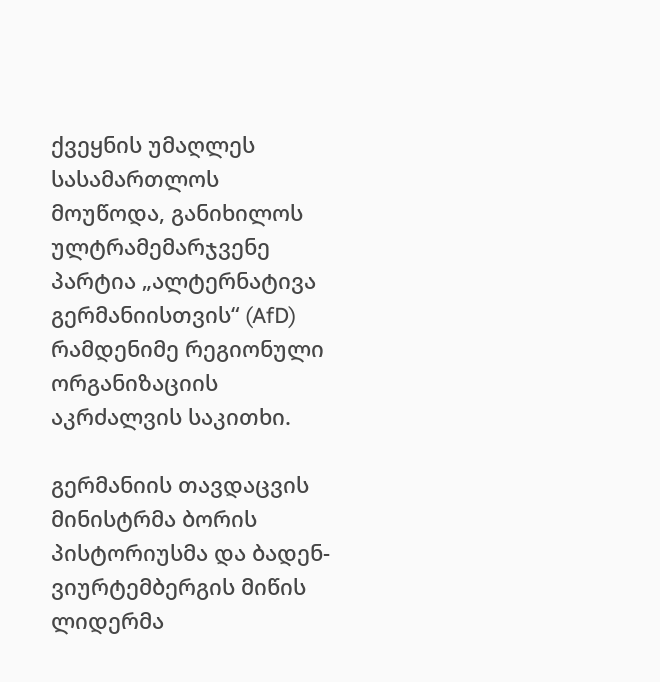ქვეყნის უმაღლეს სასამართლოს მოუწოდა, განიხილოს ულტრამემარჯვენე პარტია „ალტერნატივა გერმანიისთვის“ (AfD) რამდენიმე რეგიონული ორგანიზაციის აკრძალვის საკითხი.

გერმანიის თავდაცვის მინისტრმა ბორის პისტორიუსმა და ბადენ-ვიურტემბერგის მიწის ლიდერმა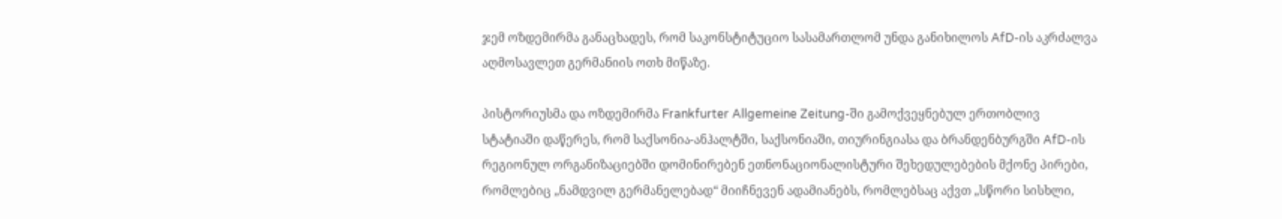ჯემ ოზდემირმა განაცხადეს, რომ საკონსტიტუციო სასამართლომ უნდა განიხილოს AfD-ის აკრძალვა აღმოსავლეთ გერმანიის ოთხ მიწაზე.

პისტორიუსმა და ოზდემირმა Frankfurter Allgemeine Zeitung-ში გამოქვეყნებულ ერთობლივ სტატიაში დაწერეს, რომ საქსონია-ანჰალტში, საქსონიაში, თიურინგიასა და ბრანდენბურგში AfD-ის რეგიონულ ორგანიზაციებში დომინირებენ ეთნონაციონალისტური შეხედულებების მქონე პირები, რომლებიც „ნამდვილ გერმანელებად“ მიიჩნევენ ადამიანებს, რომლებსაც აქვთ „სწორი სისხლი,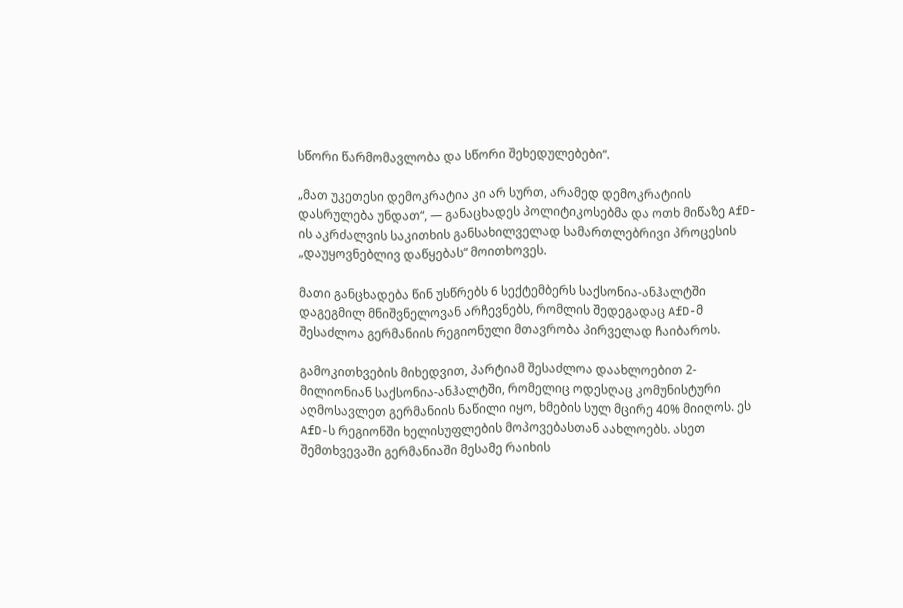სწორი წარმომავლობა და სწორი შეხედულებები“.

„მათ უკეთესი დემოკრატია კი არ სურთ, არამედ დემოკრატიის დასრულება უნდათ“, — განაცხადეს პოლიტიკოსებმა და ოთხ მიწაზე AfD-ის აკრძალვის საკითხის განსახილველად სამართლებრივი პროცესის „დაუყოვნებლივ დაწყებას“ მოითხოვეს.

მათი განცხადება წინ უსწრებს 6 სექტემბერს საქსონია-ანჰალტში დაგეგმილ მნიშვნელოვან არჩევნებს, რომლის შედეგადაც AfD-მ შესაძლოა გერმანიის რეგიონული მთავრობა პირველად ჩაიბაროს.

გამოკითხვების მიხედვით, პარტიამ შესაძლოა დაახლოებით 2-მილიონიან საქსონია-ანჰალტში, რომელიც ოდესღაც კომუნისტური აღმოსავლეთ გერმანიის ნაწილი იყო, ხმების სულ მცირე 40% მიიღოს. ეს AfD-ს რეგიონში ხელისუფლების მოპოვებასთან აახლოებს. ასეთ შემთხვევაში გერმანიაში მესამე რაიხის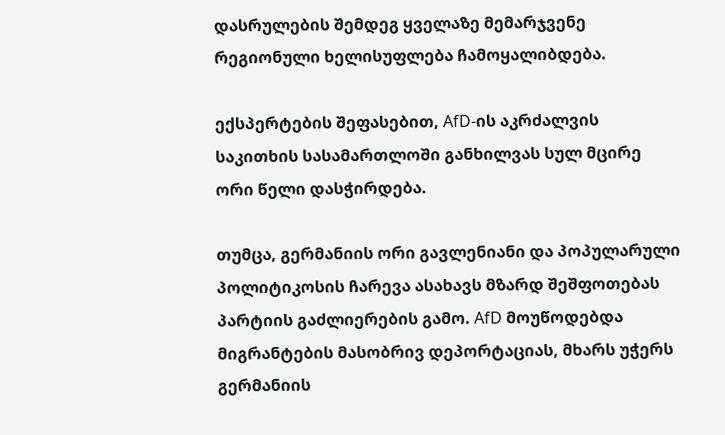დასრულების შემდეგ ყველაზე მემარჯვენე რეგიონული ხელისუფლება ჩამოყალიბდება.

ექსპერტების შეფასებით, AfD-ის აკრძალვის საკითხის სასამართლოში განხილვას სულ მცირე ორი წელი დასჭირდება.

თუმცა, გერმანიის ორი გავლენიანი და პოპულარული პოლიტიკოსის ჩარევა ასახავს მზარდ შეშფოთებას პარტიის გაძლიერების გამო. AfD მოუწოდებდა მიგრანტების მასობრივ დეპორტაციას, მხარს უჭერს გერმანიის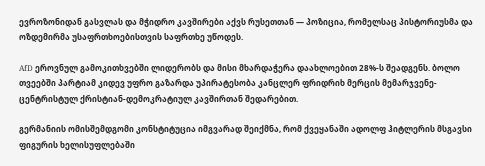ევროზონიდან გასვლას და მჭიდრო კავშირები აქვს რუსეთთან — პოზიცია, რომელსაც პისტორიუსმა და ოზდემირმა უსაფრთხოებისთვის საფრთხე უწოდეს.

AfD ეროვნულ გამოკითხვებში ლიდერობს და მისი მხარდაჭერა დაახლოებით 28%-ს შეადგენს. ბოლო თვეებში პარტიამ კიდევ უფრო გაზარდა უპირატესობა კანცლერ ფრიდრიხ მერცის მემარჯვენე-ცენტრისტულ ქრისტიან-დემოკრატიულ კავშირთან შედარებით.

გერმანიის ომისშემდგომი კონსტიტუცია იმგვარად შეიქმნა, რომ ქვეყანაში ადოლფ ჰიტლერის მსგავსი ფიგურის ხელისუფლებაში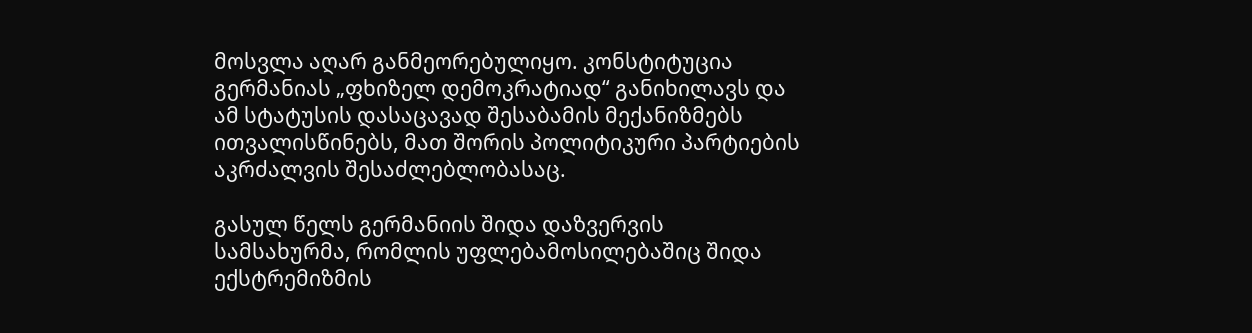მოსვლა აღარ განმეორებულიყო. კონსტიტუცია გერმანიას „ფხიზელ დემოკრატიად“ განიხილავს და ამ სტატუსის დასაცავად შესაბამის მექანიზმებს ითვალისწინებს, მათ შორის პოლიტიკური პარტიების აკრძალვის შესაძლებლობასაც.

გასულ წელს გერმანიის შიდა დაზვერვის სამსახურმა, რომლის უფლებამოსილებაშიც შიდა ექსტრემიზმის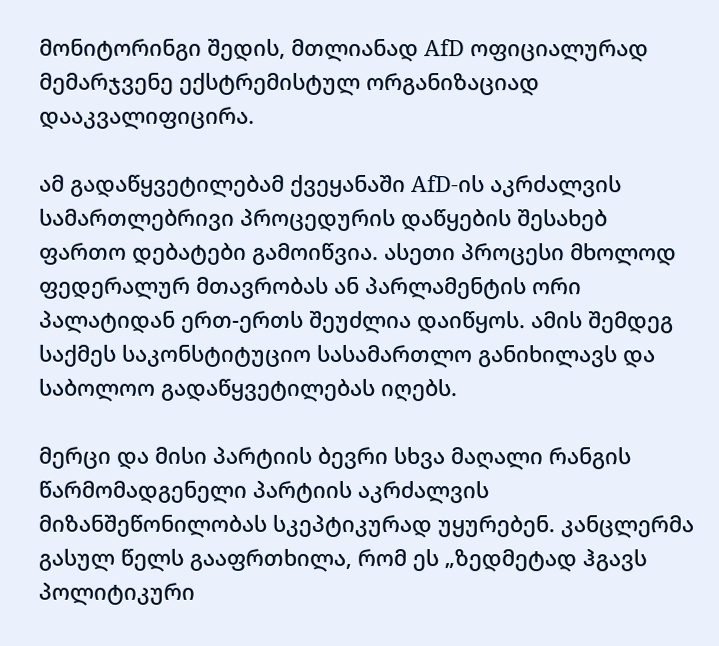მონიტორინგი შედის, მთლიანად AfD ოფიციალურად მემარჯვენე ექსტრემისტულ ორგანიზაციად დააკვალიფიცირა.

ამ გადაწყვეტილებამ ქვეყანაში AfD-ის აკრძალვის სამართლებრივი პროცედურის დაწყების შესახებ ფართო დებატები გამოიწვია. ასეთი პროცესი მხოლოდ ფედერალურ მთავრობას ან პარლამენტის ორი პალატიდან ერთ-ერთს შეუძლია დაიწყოს. ამის შემდეგ საქმეს საკონსტიტუციო სასამართლო განიხილავს და საბოლოო გადაწყვეტილებას იღებს.

მერცი და მისი პარტიის ბევრი სხვა მაღალი რანგის წარმომადგენელი პარტიის აკრძალვის მიზანშეწონილობას სკეპტიკურად უყურებენ. კანცლერმა გასულ წელს გააფრთხილა, რომ ეს „ზედმეტად ჰგავს პოლიტიკური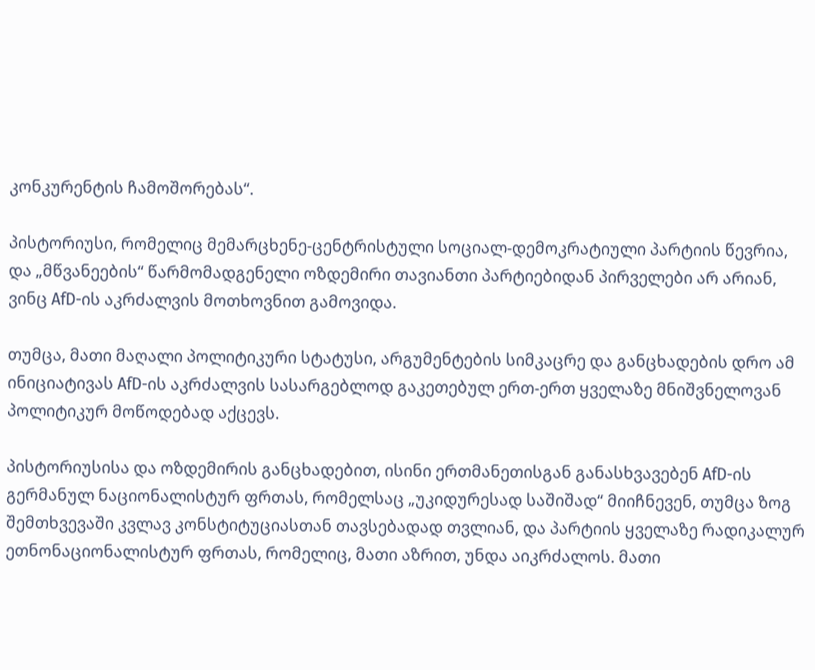კონკურენტის ჩამოშორებას“.

პისტორიუსი, რომელიც მემარცხენე-ცენტრისტული სოციალ-დემოკრატიული პარტიის წევრია, და „მწვანეების“ წარმომადგენელი ოზდემირი თავიანთი პარტიებიდან პირველები არ არიან, ვინც AfD-ის აკრძალვის მოთხოვნით გამოვიდა.

თუმცა, მათი მაღალი პოლიტიკური სტატუსი, არგუმენტების სიმკაცრე და განცხადების დრო ამ ინიციატივას AfD-ის აკრძალვის სასარგებლოდ გაკეთებულ ერთ-ერთ ყველაზე მნიშვნელოვან პოლიტიკურ მოწოდებად აქცევს.

პისტორიუსისა და ოზდემირის განცხადებით, ისინი ერთმანეთისგან განასხვავებენ AfD-ის გერმანულ ნაციონალისტურ ფრთას, რომელსაც „უკიდურესად საშიშად“ მიიჩნევენ, თუმცა ზოგ შემთხვევაში კვლავ კონსტიტუციასთან თავსებადად თვლიან, და პარტიის ყველაზე რადიკალურ ეთნონაციონალისტურ ფრთას, რომელიც, მათი აზრით, უნდა აიკრძალოს. მათი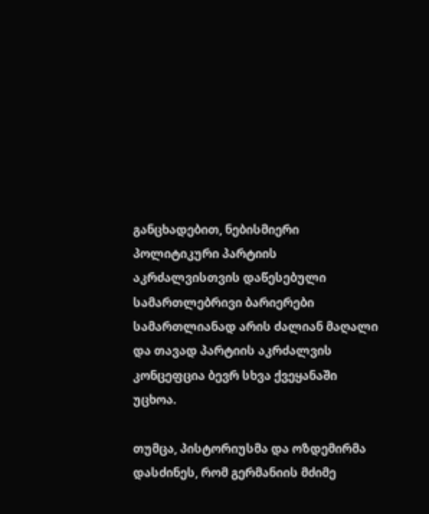განცხადებით, ნებისმიერი პოლიტიკური პარტიის აკრძალვისთვის დაწესებული სამართლებრივი ბარიერები სამართლიანად არის ძალიან მაღალი და თავად პარტიის აკრძალვის კონცეფცია ბევრ სხვა ქვეყანაში უცხოა.

თუმცა, პისტორიუსმა და ოზდემირმა დასძინეს, რომ გერმანიის მძიმე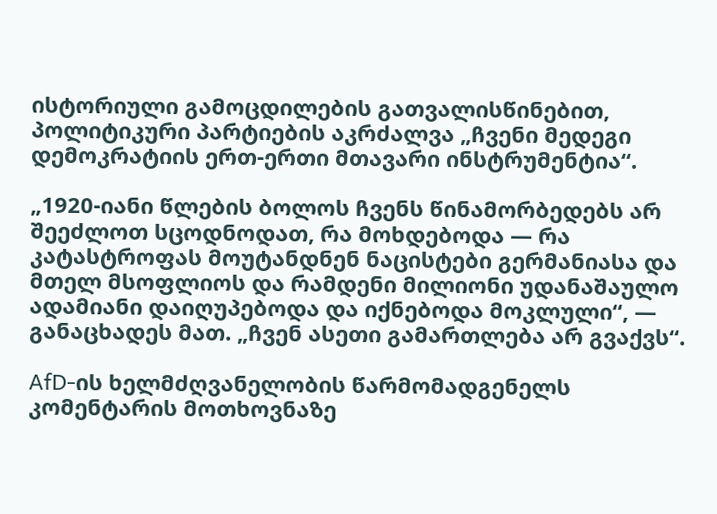ისტორიული გამოცდილების გათვალისწინებით, პოლიტიკური პარტიების აკრძალვა „ჩვენი მედეგი დემოკრატიის ერთ-ერთი მთავარი ინსტრუმენტია“.

„1920-იანი წლების ბოლოს ჩვენს წინამორბედებს არ შეეძლოთ სცოდნოდათ, რა მოხდებოდა — რა კატასტროფას მოუტანდნენ ნაცისტები გერმანიასა და მთელ მსოფლიოს და რამდენი მილიონი უდანაშაულო ადამიანი დაიღუპებოდა და იქნებოდა მოკლული“, — განაცხადეს მათ. „ჩვენ ასეთი გამართლება არ გვაქვს“.

AfD-ის ხელმძღვანელობის წარმომადგენელს კომენტარის მოთხოვნაზე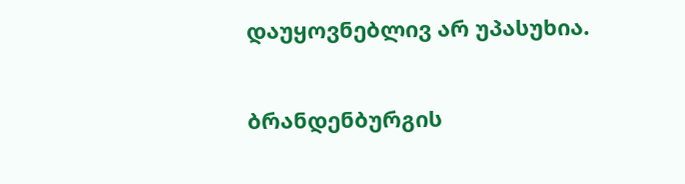დაუყოვნებლივ არ უპასუხია.

ბრანდენბურგის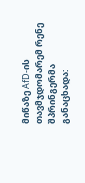მიწაზე AfD-ის თავმჯდომარემ რენე შპრინგერმა განაცხადა: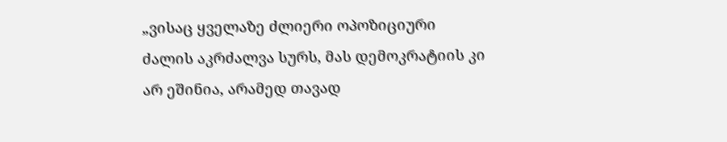„ვისაც ყველაზე ძლიერი ოპოზიციური ძალის აკრძალვა სურს, მას დემოკრატიის კი არ ეშინია, არამედ თავად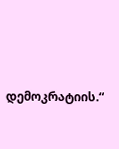დემოკრატიის.“